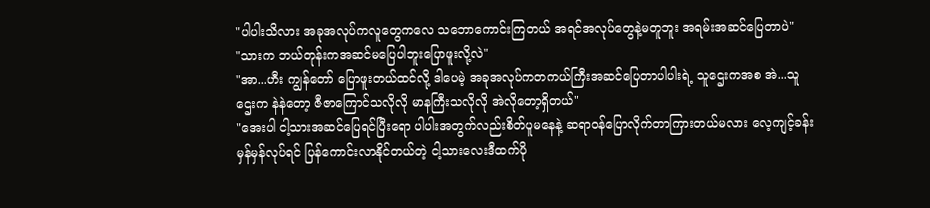"ပါပါးသိလား အခုအလုပ်ကလူတွေကလေ သဘောကောင်းကြတယ် အရင်အလုပ်တွေနဲ့မတူဘူး အရမ်းအဆင်ပြေတာပဲ"
"သားက ဘယ်တုန်းကအဆင်မပြေပါဘူးပြောဖူးလို့လဲ"
"အာ...ဟီး ကျွန်တော် ပြောဖူးတယ်ထင်လို့ ဒါပေမဲ့ အခုအလုပ်ကတကယ်ကြီးအဆင်ပြေတာပါပါးရဲ့ သူဌေးကအစ အဲ...သူဌေးက နဲနဲတော့ ဇီဇာကြောင်သလိုလို မာနကြီးသလိုလို အဲလိုတော့ရှိတယ်"
"အေးပါ ငါ့သားအဆင်ပြေရင်ပြီးရော ပါပါးအတွက်လည်းစိတ်ပူမနေနဲ့ ဆရာဝန်ပြောလိုက်တာကြားတယ်မလား လေ့ကျင့်ခန်းမှန်မှန်လုပ်ရင် ပြန်ကောင်းလာနိုင်တယ်တဲ့ ငါ့သားလေးဒီထက်ပို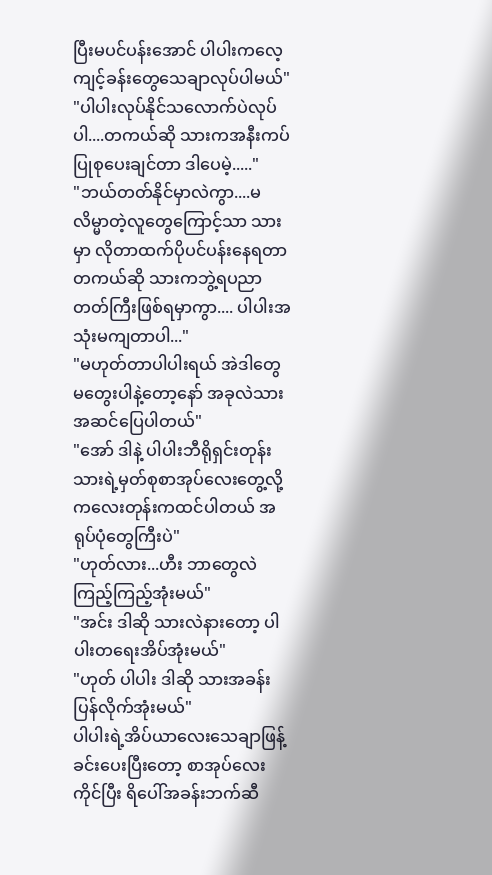ပြီးမပင်ပန်းအောင် ပါပါးကလေ့ကျင့်ခန်းတွေသေချာလုပ်ပါမယ်"
"ပါပါးလုပ်နိုင်သလောက်ပဲလုပ်ပါ....တကယ်ဆို သားကအနီးကပ်ပြုစုပေးချင်တာ ဒါပေမဲ့....."
"ဘယ်တတ်နိုင်မှာလဲကွာ....မလိမ္မာတဲ့လူတွေကြောင့်သာ သားမှာ လိုတာထက်ပိုပင်ပန်းနေရတာ တကယ်ဆို သားကဘွဲ့ရပညာတတ်ကြီးဖြစ်ရမှာကွာ.... ပါပါးအသုံးမကျတာပါ..."
"မဟုတ်တာပါပါးရယ် အဲဒါတွေမတွေးပါနဲ့တော့နော် အခုလဲသားအဆင်ပြေပါတယ်"
"အော် ဒါနဲ့ ပါပါးဘီရိုရှင်းတုန်း သားရဲ့မှတ်စုစာအုပ်လေးတွေ့လို့ ကလေးတုန်းကထင်ပါတယ် အရုပ်ပုံတွေကြီးပဲ"
"ဟုတ်လား...ဟီး ဘာတွေလဲကြည့်ကြည့်အုံးမယ်"
"အင်း ဒါဆို သားလဲနားတော့ ပါပါးတရေးအိပ်အုံးမယ်"
"ဟုတ် ပါပါး ဒါဆို သားအခန်းပြန်လိုက်အုံးမယ်"
ပါပါးရဲ့အိပ်ယာလေးသေချာဖြန့်ခင်းပေးပြီးတော့ စာအုပ်လေးကိုင်ပြီး ရိပေါ်အခန်းဘက်ဆီ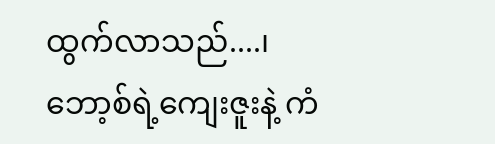ထွက်လာသည်....၊
ဘော့စ်ရဲ့ကျေးဇူးနဲ့ ကံ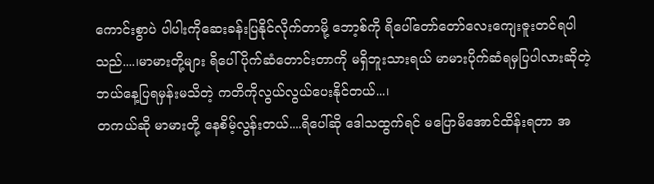ကောင်းစွာပဲ ပါပါးကိုဆေးခန်းပြနိုင်လိုက်တာမို့ ဘော့စ်ကို ရိပေါ်တော်တော်လေးကျေးဇူးတင်ရပါသည်....၊မာမားတို့များ ရိပေါ်ပိုက်ဆံတောင်းတာကို မရှိဘူးသားရယ် မာမားပိုက်ဆံရမှပြပါလားဆိုတဲ့ ဘယ်နေ့ပြရမှန်းမသိတဲ့ ကတိကိုလွယ်လွယ်ပေးနိုင်တယ်...၊
တကယ်ဆို မာမားတို့ နေစိမ့်လွန်းတယ်....ရိပေါ်ဆို ဒေါသထွက်ရင် မပြောမိအောင်ထိန်းရတာ အ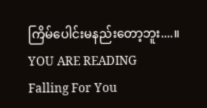ကြိမ်ပေါင်းမနည်းတော့ဘူး....။
YOU ARE READING
Falling For You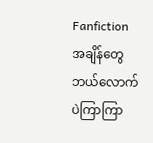Fanfictionအချိန်တွေ ဘယ်လောက်ပဲကြာကြာ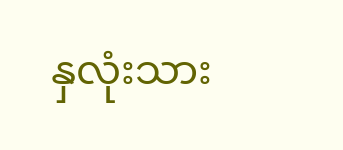နှလုံးသား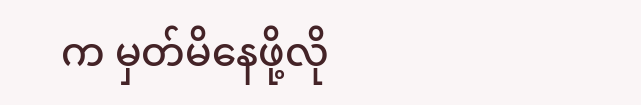က မှတ်မိနေဖို့လို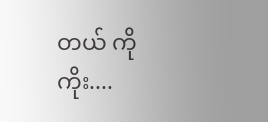တယ် ကိုကိုး....